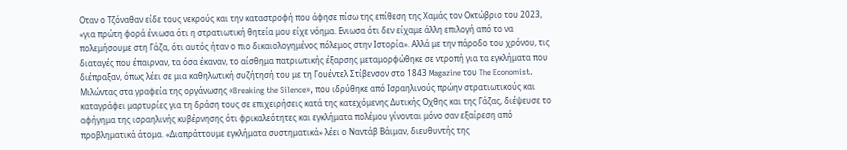Οταν ο Τζόναθαν είδε τους νεκρούς και την καταστροφή που άφησε πίσω της επίθεση της Χαμάς τον Οκτώβριο του 2023, «για πρώτη φορά ένιωσα ότι η στρατιωτική θητεία μου είχε νόημα. Ενιωσα ότι δεν είχαμε άλλη επιλογή από το να πολεμήσουμε στη Γάζα, ότι αυτός ήταν ο πιο δικαιολογημένος πόλεμος στην Ιστορία». Αλλά με την πάροδο του χρόνου, τις διαταγές που έπαιρναν, τα όσα έκαναν, το αίσθημα πατριωτικής έξαρσης μεταμορφώθηκε σε ντροπή για τα εγκλήματα που διέπραξαν, όπως λέει σε μια καθηλωτική συζήτησή του με τη Γουέντελ Στίβενσον στο 1843 Magazine του The Economist.
Μιλώντας στα γραφεία της οργάνωσης «Breaking the Silence», που ιδρύθηκε από Ισραηλινούς πρώην στρατιωτικούς και καταγράφει μαρτυρίες για τη δράση τους σε επιχειρήσεις κατά της κατεχόμενης Δυτικής Οχθης και της Γάζας, διέψευσε το αφήγημα της ισραηλινής κυβέρνησης ότι φρικαλεότητες και εγκλήματα πολέμου γίνονται μόνο σαν εξαίρεση από προβληματικά άτομα. «Διαπράττουμε εγκλήματα συστηματικά» λέει ο Ναντάβ Βάιμαν, διευθυντής της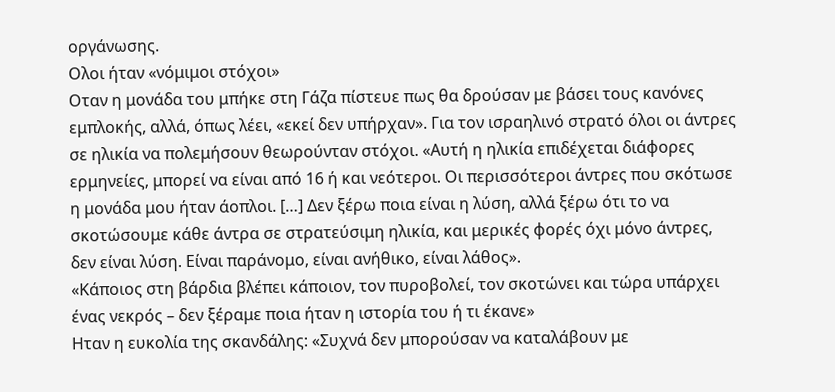οργάνωσης.
Ολοι ήταν «νόμιμοι στόχοι»
Οταν η μονάδα του μπήκε στη Γάζα πίστευε πως θα δρούσαν με βάσει τους κανόνες εμπλοκής, αλλά, όπως λέει, «εκεί δεν υπήρχαν». Για τον ισραηλινό στρατό όλοι οι άντρες σε ηλικία να πολεμήσουν θεωρούνταν στόχοι. «Αυτή η ηλικία επιδέχεται διάφορες ερμηνείες, μπορεί να είναι από 16 ή και νεότεροι. Οι περισσότεροι άντρες που σκότωσε η μονάδα μου ήταν άοπλοι. […] Δεν ξέρω ποια είναι η λύση, αλλά ξέρω ότι το να σκοτώσουμε κάθε άντρα σε στρατεύσιμη ηλικία, και μερικές φορές όχι μόνο άντρες, δεν είναι λύση. Είναι παράνομο, είναι ανήθικο, είναι λάθος».
«Κάποιος στη βάρδια βλέπει κάποιον, τον πυροβολεί, τον σκοτώνει και τώρα υπάρχει ένας νεκρός – δεν ξέραμε ποια ήταν η ιστορία του ή τι έκανε»
Ηταν η ευκολία της σκανδάλης: «Συχνά δεν μπορούσαν να καταλάβουν με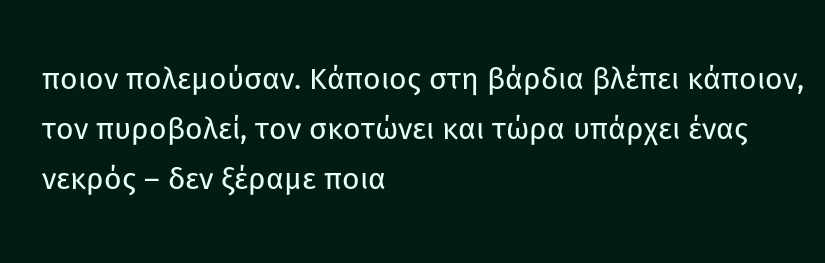ποιον πολεμούσαν. Κάποιος στη βάρδια βλέπει κάποιον, τον πυροβολεί, τον σκοτώνει και τώρα υπάρχει ένας νεκρός – δεν ξέραμε ποια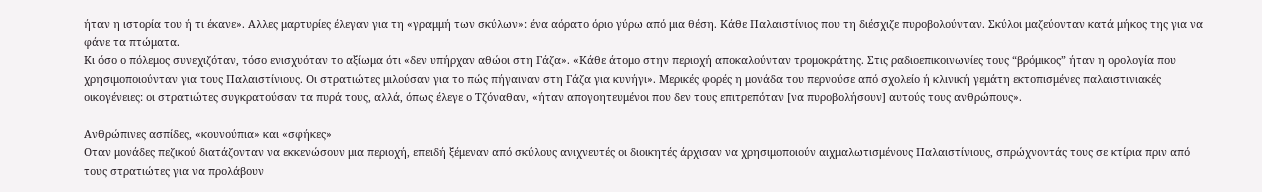ήταν η ιστορία του ή τι έκανε». Αλλες μαρτυρίες έλεγαν για τη «γραμμή των σκύλων»: ένα αόρατο όριο γύρω από μια θέση. Κάθε Παλαιστίνιος που τη διέσχιζε πυροβολούνταν. Σκύλοι μαζεύονταν κατά μήκος της για να φάνε τα πτώματα.
Κι όσο ο πόλεμος συνεχιζόταν, τόσο ενισχυόταν το αξίωμα ότι «δεν υπήρχαν αθώοι στη Γάζα». «Κάθε άτομο στην περιοχή αποκαλούνταν τρομοκράτης. Στις ραδιοεπικοινωνίες τους “βρόμικος” ήταν η ορολογία που χρησιμοποιούνταν για τους Παλαιστίνιους. Οι στρατιώτες μιλούσαν για το πώς πήγαιναν στη Γάζα για κυνήγι». Μερικές φορές η μονάδα του περνούσε από σχολείο ή κλινική γεμάτη εκτοπισμένες παλαιστινιακές οικογένειες: οι στρατιώτες συγκρατούσαν τα πυρά τους, αλλά, όπως έλεγε ο Τζόναθαν, «ήταν απογοητευμένοι που δεν τους επιτρεπόταν [να πυροβολήσουν] αυτούς τους ανθρώπους».

Ανθρώπινες ασπίδες, «κουνούπια» και «σφήκες»
Οταν μονάδες πεζικού διατάζονταν να εκκενώσουν μια περιοχή, επειδή ξέμεναν από σκύλους ανιχνευτές οι διοικητές άρχισαν να χρησιμοποιούν αιχμαλωτισμένους Παλαιστίνιους, σπρώχνοντάς τους σε κτίρια πριν από τους στρατιώτες για να προλάβουν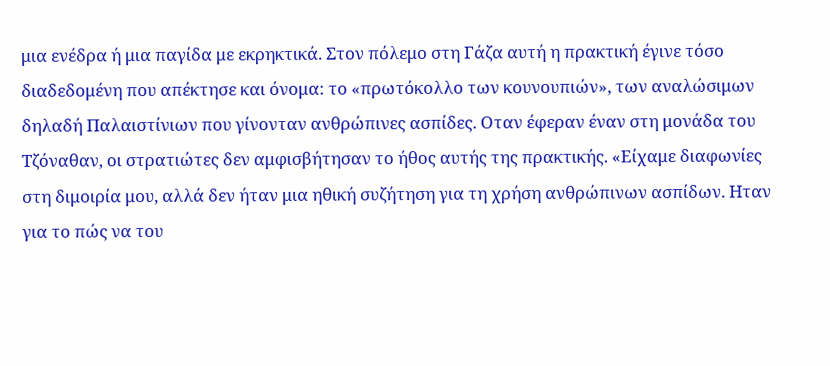μια ενέδρα ή μια παγίδα με εκρηκτικά. Στον πόλεμο στη Γάζα αυτή η πρακτική έγινε τόσο διαδεδομένη που απέκτησε και όνομα: το «πρωτόκολλο των κουνουπιών», των αναλώσιμων δηλαδή Παλαιστίνιων που γίνονταν ανθρώπινες ασπίδες. Οταν έφεραν έναν στη μονάδα του Τζόναθαν, οι στρατιώτες δεν αμφισβήτησαν το ήθος αυτής της πρακτικής. «Είχαμε διαφωνίες στη διμοιρία μου, αλλά δεν ήταν μια ηθική συζήτηση για τη χρήση ανθρώπινων ασπίδων. Ηταν για το πώς να του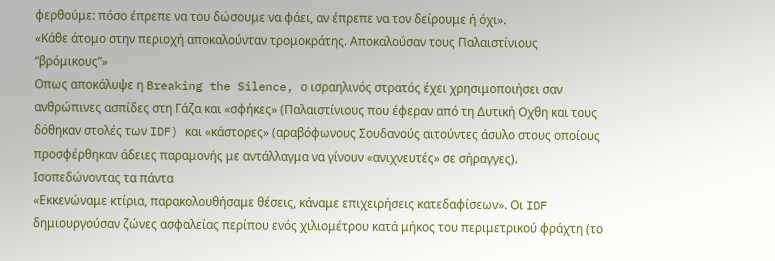φερθούμε: πόσο έπρεπε να του δώσουμε να φάει, αν έπρεπε να τον δείρουμε ή όχι».
«Κάθε άτομο στην περιοχή αποκαλούνταν τρομοκράτης. Αποκαλούσαν τους Παλαιστίνιους “βρόμικους”»
Οπως αποκάλυψε η Breaking the Silence, ο ισραηλινός στρατός έχει χρησιμοποιήσει σαν ανθρώπινες ασπίδες στη Γάζα και «σφήκες» (Παλαιστίνιους που έφεραν από τη Δυτική Οχθη και τους δόθηκαν στολές των IDF) και «κάστορες» (αραβόφωνους Σουδανούς αιτούντες άσυλο στους οποίους προσφέρθηκαν άδειες παραμονής με αντάλλαγμα να γίνουν «ανιχνευτές» σε σήραγγες).
Ισοπεδώνοντας τα πάντα
«Εκκενώναμε κτίρια, παρακολουθήσαμε θέσεις, κάναμε επιχειρήσεις κατεδαφίσεων». Οι IDF δημιουργούσαν ζώνες ασφαλείας περίπου ενός χιλιομέτρου κατά μήκος του περιμετρικού φράχτη (το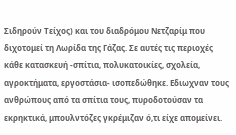Σιδηρούν Τείχος) και του διαδρόμου Νετζαρίμ που διχοτομεί τη Λωρίδα της Γάζας. Σε αυτές τις περιοχές κάθε κατασκευή -σπίτια, πολυκατοικίες, σχολεία, αγροκτήματα, εργοστάσια- ισοπεδώθηκε. Εδιωχναν τους ανθρώπους από τα σπίτια τους, πυροδοτούσαν τα εκρηκτικά, μπουλντόζες γκρέμιζαν ό,τι είχε απομείνει.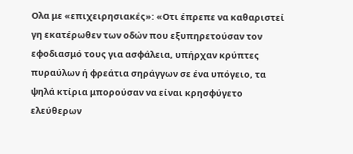Ολα με «επιχειρησιακές»: «Οτι έπρεπε να καθαριστεί γη εκατέρωθεν των οδών που εξυπηρετούσαν τον εφοδιασμό τους για ασφάλεια, υπήρχαν κρύπτες πυραύλων ή φρεάτια σηράγγων σε ένα υπόγειο, τα ψηλά κτίρια μπορούσαν να είναι κρησφύγετο ελεύθερων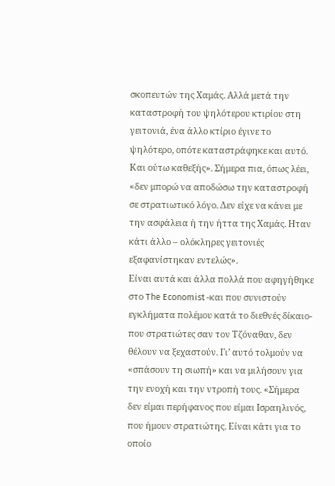σκοπευτών της Χαμάς. Αλλά μετά την καταστροφή του ψηλότερου κτιρίου στη γειτονιά, ένα άλλο κτίριο έγινε το ψηλότερο, οπότε καταστράφηκε και αυτό. Και ούτω καθεξής». Σήμερα πια, όπως λέει, «δεν μπορώ να αποδώσω την καταστροφή σε στρατιωτικό λόγο. Δεν είχε να κάνει με την ασφάλεια ή την ήττα της Χαμάς. Ηταν κάτι άλλο – ολόκληρες γειτονιές εξαφανίστηκαν εντελώς».
Είναι αυτά και άλλα πολλά που αφηγήθηκε στο The Economist -και που συνιστούν εγκλήματα πολέμου κατά το διεθνές δίκαιο- που στρατιώτες σαν τον Τζόναθαν, δεν θέλουν να ξεχαστούν. Γι’ αυτό τολμούν να «σπάσουν τη σιωπή» και να μιλήσουν για την ενοχή και την ντροπή τους. «Σήμερα δεν είμαι περήφανος που είμαι Ισραηλινός, που ήμουν στρατιώτης. Είναι κάτι για το οποίο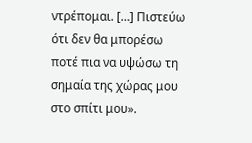ντρέπομαι. […] Πιστεύω ότι δεν θα μπορέσω ποτέ πια να υψώσω τη σημαία της χώρας μου στο σπίτι μου».